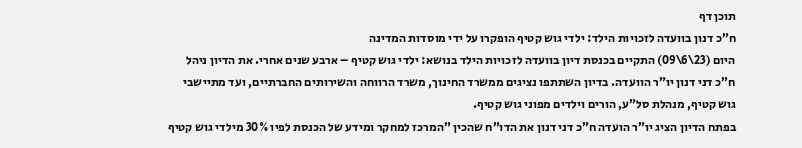תוכן דף
ח”כ דנון בוועדה לזכויות הילד: ילדי גוש קטיף הופקרו על ידי מוסדות המדינה
היום (23\6\09) התקיים בכנסת דיון בוועדה לזכויות הילד בנושא: ילדי גוש קטיף – ארבע שנים אחרי. את הדיון ניהל ח”כ דני דנון יו”ר הוועדה. בדיון השתתפו נציגים ממשרד החינוך, משרד הרווחה והשירותים החברתיים, ועד מתיישבי גוש קטיף, מנהלת סל”ע, הורים וילדים מפוני גוש קטיף.
בפתח הדיון הציג יו”ר הועדה ח”כ דני דנון את הדו”ח שהכין ”המרכז למחקר ומידע של הכנסת לפיו 30% מילדי גוש קטיף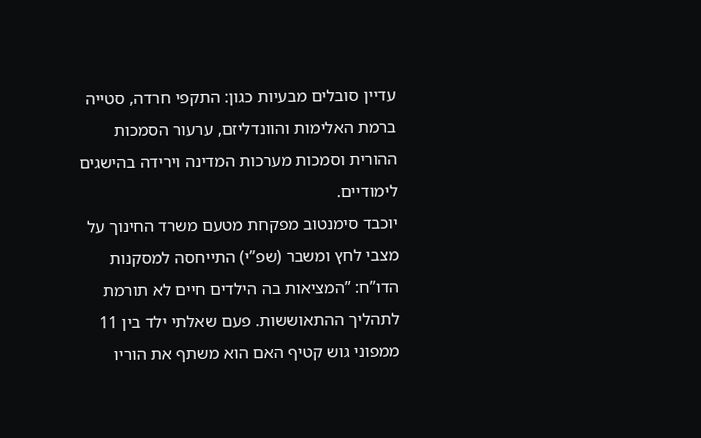עדיין סובלים מבעיות כגון: התקפי חרדה, סטייה ברמת האלימות והוונדליזם, ערעור הסמכות ההורית וסמכות מערכות המדינה וירידה בהישגים לימודיים.
יוכבד סימנטוב מפקחת מטעם משרד החינוך על מצבי לחץ ומשבר (שפ”י) התייחסה למסקנות הדו”ח: ”המציאות בה הילדים חיים לא תורמת לתהליך ההתאוששות. פעם שאלתי ילד בין 11 ממפוני גוש קטיף האם הוא משתף את הוריו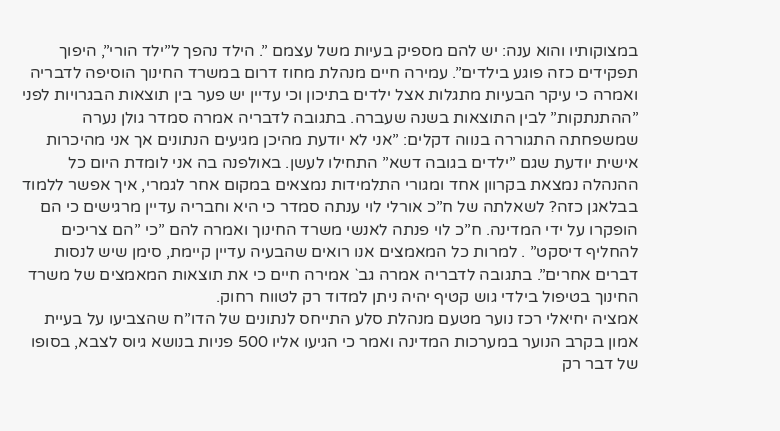במצוקותיו והוא ענה: יש להם מספיק בעיות משל עצמם ”. הילד נהפך ל”ילד הורי”, היפוך תפקידים כזה פוגע בילדים”. עמירה חיים מנהלת מחוז דרום במשרד החינוך הוסיפה לדבריה ואמרה כי עיקר הבעיות מתגלות אצל ילדים בתיכון וכי עדיין יש פער בין תוצאות הבגרויות לפני ”ההתנתקות” לבין התוצאות בשנה שעברה. בתגובה לדבריה אמרה סמדר גולן נערה שמשפחתה התגוררה בנווה דקלים: ”אני לא יודעת מהיכן מגיעים הנתונים אך אני מהיכרות אישית יודעת שגם ”ילדים בגובה דשא” התחילו לעשן. באולפנה בה אני לומדת היום כל ההנהלה נמצאת בקרוון אחד ומגורי התלמידות נמצאים במקום אחר לגמרי, איך אפשר ללמוד בבלאגן כזה? לשאלתה של ח”כ אורלי לוי ענתה סמדר כי היא וחבריה עדיין מרגישים כי הם הופקרו על ידי המדינה. ח”כ לוי פנתה לאנשי משרד החינוך ואמרה להם ”כי ”הם צריכים להחליף דיסקט” . למרות כל המאמצים אנו רואים שהבעיה עדיין קיימת, סימן שיש לנסות דברים אחרים”. בתגובה לדבריה אמרה גב` אמירה חיים כי את תוצאות המאמצים של משרד החינוך בטיפול בילדי גוש קטיף יהיה ניתן למדוד רק לטווח רחוק.
אמציה יחיאלי רכז נוער מטעם מנהלת סלע התייחס לנתונים של הדו”ח שהצביעו על בעיית אמון בקרב הנוער במערכות המדינה ואמר כי הגיעו אליו 500 פניות בנושא גיוס לצבא, בסופו של דבר רק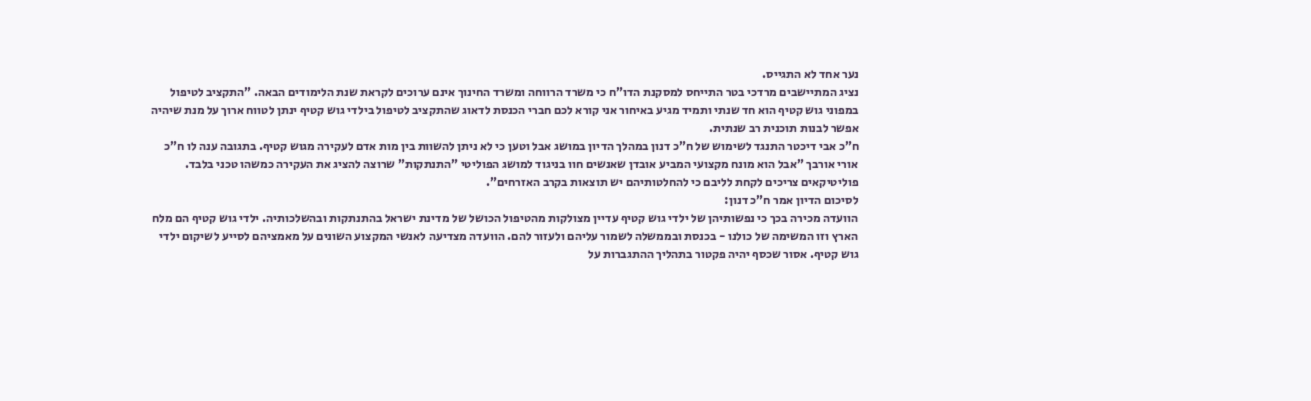נער אחד לא התגייס.
נציג המתיישבים מרדכי בטר התייחס למסקנת הדו”ח כי משרד הרווחה ומשרד החינוך אינם ערוכים לקראת שנת הלימודים הבאה. ”התקציב לטיפול במפוני גוש קטיף הוא חד שנתי ותמיד מגיע באיחור אני קורא לכם חברי הכנסת לדאוג שהתקציב לטיפול בילדי גוש קטיף ינתן לטווח ארוך על מנת שיהיה אפשר לבנות תוכנית רב שנתית.
ח”כ אבי דיכטר התנגד לשימוש של ח”כ דנון במהלך הדיון במושג אבל וטען כי לא ניתן להשוות בין מות אדם לעקירה מגוש קטיף. בתגובה ענה לו ח”כ אורי אורבך ”אבל הוא מונח מקצועי המביע אובדן שאנשים חוו בניגוד למושג הפוליטי ”התנתקות” שרוצה להציג את העקירה כמשהו טכני בלבד. פוליטיקאים צריכים לקחת לליבם כי להחלטותיהם יש תוצאות בקרב האזרחים”.
לסיכום הדיון אמר ח”כ דנון:
הוועדה מכירה בכך כי נפשותיהן של ילדי גוש קטיף עדיין מצולקות מהטיפול הכושל של מדינת ישראל בהתנתקות ובהשלכותיה. ילדי גוש קטיף הם מלח הארץ וזו המשימה של כולנו - בכנסת ובממשלה לשמור עליהם ולעזור להם. הוועדה מצדיעה לאנשי המקצוע השונים על מאמציהם לסייע לשיקום ילדי גוש קטיף. אסור שכסף יהיה פקטור בתהליך ההתגברות על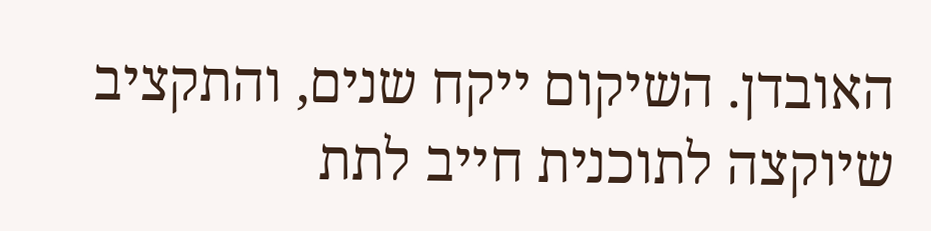האובדן. השיקום ייקח שנים, והתקציב שיוקצה לתוכנית חייב לתת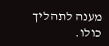מענה לתהליך כולו.